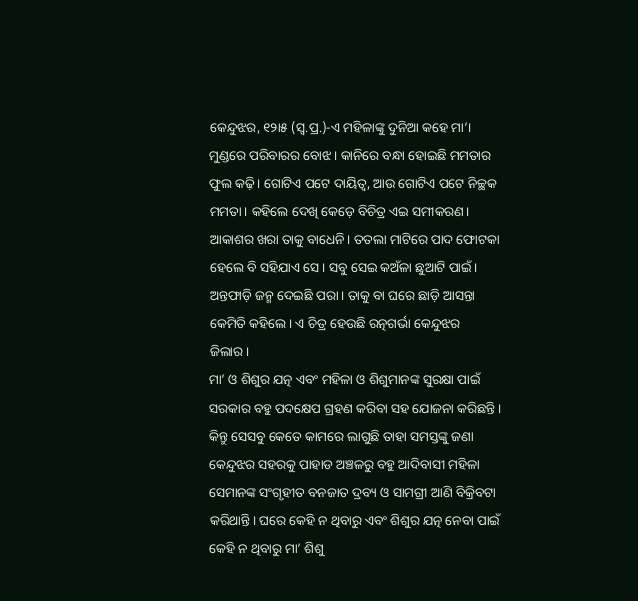କେନ୍ଦୁଝର, ୧୨ା୫ (ସ୍ବ.ପ୍ର.)-ଏ ମହିଳାଙ୍କୁ ଦୁନିଆ କହେ ମା’। ମୁଣ୍ଡରେ ପରିବାରର ବୋଝ। କାନିରେ ବନ୍ଧା ହୋଇଛି ମମତାର ଫୁଲ କଢ଼ି। ଗୋଟିଏ ପଟେ ଦାୟିତ୍ୱ, ଆଉ ଗୋଟିଏ ପଟେ ନିଚ୍ଛକ ମମତା। କହିଲେ ଦେଖି କେଡ଼େ ବିଚିତ୍ର ଏଇ ସମୀକରଣ। ଆକାଶର ଖରା ତାକୁ ବାଧେନି। ତତଲା ମାଟିରେ ପାଦ ଫୋଟକା ହେଲେ ବି ସହିଯାଏ ସେ। ସବୁ ସେଇ କଅଁଳା ଛୁଆଟି ପାଇଁ। ଅନ୍ତଫାଡ଼ି ଜନ୍ମ ଦେଇଛି ପରା। ତାକୁ ବା ଘରେ ଛାଡ଼ି ଆସନ୍ତା କେମିତି କହିଲେ। ଏ ଚିତ୍ର ହେଉଛି ରତ୍ନଗର୍ଭା କେନ୍ଦୁଝର ଜିଲାର।
ମା’ ଓ ଶିଶୁର ଯତ୍ନ ଏବଂ ମହିଳା ଓ ଶିଶୁମାନଙ୍କ ସୁରକ୍ଷା ପାଇଁ ସରକାର ବହୁ ପଦକ୍ଷେପ ଗ୍ରହଣ କରିବା ସହ ଯୋଜନା କରିଛନ୍ତି। କିନ୍ତୁ ସେସବୁ କେତେ କାମରେ ଲାଗୁଛି ତାହା ସମସ୍ତଙ୍କୁ ଜଣା କେନ୍ଦୁଝର ସହରକୁ ପାହାଡ ଅଞ୍ଚଳରୁ ବହୁ ଆଦିବାସୀ ମହିଳା ସେମାନଙ୍କ ସଂଗୃହୀତ ବନଜାତ ଦ୍ରବ୍ୟ ଓ ସାମଗ୍ରୀ ଆଣି ବିକ୍ରିବଟା କରିଥାନ୍ତି। ଘରେ କେହି ନ ଥିବାରୁ ଏବଂ ଶିଶୁର ଯତ୍ନ ନେବା ପାଇଁ କେହି ନ ଥିବାରୁ ମା’ ଶିଶୁ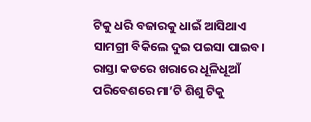ଟିକୁ ଧରି ବଜାରକୁ ଧାଇଁ ଆସିଥାଏ ସାମଗ୍ରୀ ବିକିଲେ ଦୁଇ ପଇସା ପାଇବ। ରାସ୍ତା କଡରେ ଖରାରେ ଧୂଳିଧୂଆଁ ପରିବେଶରେ ମା’ଟି ଶିଶୁ ଟିକୁ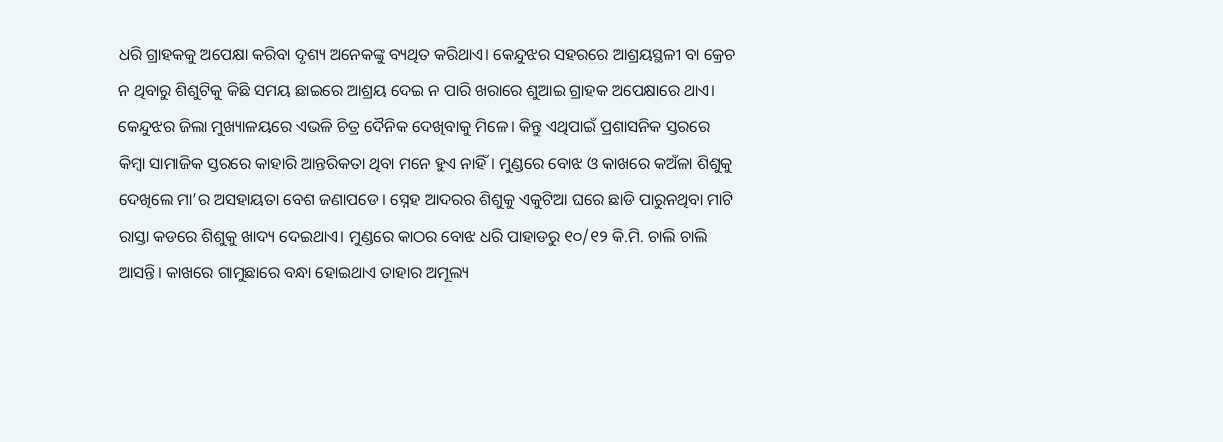ଧରି ଗ୍ରାହକକୁ ଅପେକ୍ଷା କରିବା ଦୃଶ୍ୟ ଅନେକଙ୍କୁ ବ୍ୟଥିତ କରିଥାଏ। କେନ୍ଦୁଝର ସହରରେ ଆଶ୍ରୟସ୍ଥଳୀ ବା କ୍ରେଚ ନ ଥିବାରୁ ଶିଶୁଟିକୁ କିଛି ସମୟ ଛାଇରେ ଆଶ୍ରୟ ଦେଇ ନ ପାରି ଖରାରେ ଶୁଆଇ ଗ୍ରାହକ ଅପେକ୍ଷାରେ ଥାଏ।
କେନ୍ଦୁଝର ଜିଲା ମୁଖ୍ୟାଳୟରେ ଏଭଳି ଚିତ୍ର ଦୈନିକ ଦେଖିବାକୁ ମିଳେ। କିନ୍ତୁ ଏଥିପାଇଁ ପ୍ରଶାସନିକ ସ୍ତରରେ କିମ୍ବା ସାମାଜିକ ସ୍ତରରେ କାହାରି ଆନ୍ତରିକତା ଥିବା ମନେ ହୁଏ ନାହିଁ। ମୁଣ୍ଡରେ ବୋଝ ଓ କାଖରେ କଅଁଳା ଶିଶୁକୁ ଦେଖିଲେ ମା’ର ଅସହାୟତା ବେଶ ଜଣାପଡେ। ସ୍ନେହ ଆଦରର ଶିଶୁକୁ ଏକୁଟିଆ ଘରେ ଛାଡି ପାରୁନଥିବା ମାଟି ରାସ୍ତା କଡରେ ଶିଶୁକୁ ଖାଦ୍ୟ ଦେଇଥାଏ। ମୁଣ୍ଡରେ କାଠର ବୋଝ ଧରି ପାହାଡରୁ ୧୦/୧୨ କି.ମି. ଚାଲି ଚାଲି ଆସନ୍ତି। କାଖରେ ଗାମୁଛାରେ ବନ୍ଧା ହୋଇଥାଏ ତାହାର ଅମୂଲ୍ୟ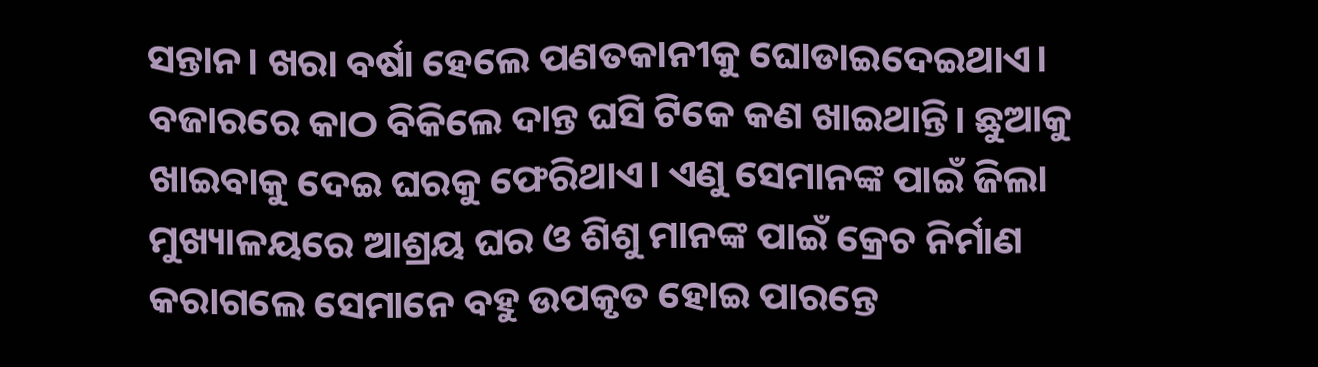ସନ୍ତାନ। ଖରା ବର୍ଷା ହେଲେ ପଣତକାନୀକୁ ଘୋଡାଇଦେଇଥାଏ। ବଜାରରେ କାଠ ବିକିଲେ ଦାନ୍ତ ଘସି ଟିକେ କଣ ଖାଇଥାନ୍ତି। ଛୁଆକୁ ଖାଇବାକୁ ଦେଇ ଘରକୁ ଫେରିଥାଏ। ଏଣୁ ସେମାନଙ୍କ ପାଇଁ ଜିଲା ମୁଖ୍ୟାଳୟରେ ଆଶ୍ରୟ ଘର ଓ ଶିଶୁ ମାନଙ୍କ ପାଇଁ କ୍ରେଚ ନିର୍ମାଣ କରାଗଲେ ସେମାନେ ବହୁ ଉପକୃତ ହୋଇ ପାରନ୍ତେ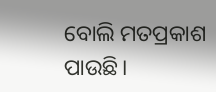ବୋଲି ମତପ୍ରକାଶ ପାଉଛି।